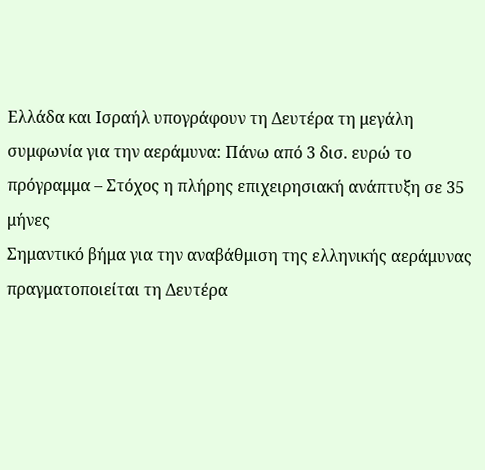Ελλάδα και Ισραήλ υπογράφουν τη Δευτέρα τη μεγάλη συμφωνία για την αεράμυνα: Πάνω από 3 δισ. ευρώ το πρόγραμμα – Στόχος η πλήρης επιχειρησιακή ανάπτυξη σε 35 μήνες
Σημαντικό βήμα για την αναβάθμιση της ελληνικής αεράμυνας πραγματοποιείται τη Δευτέρα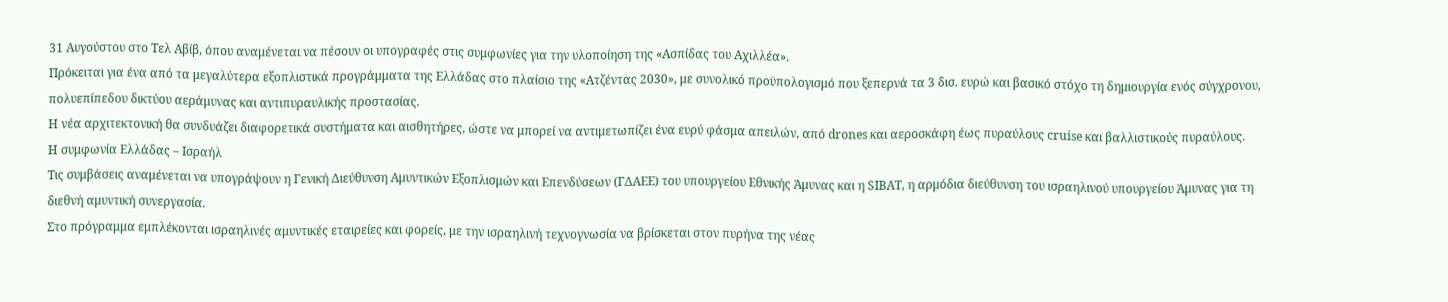31 Αυγούστου στο Τελ Αβίβ, όπου αναμένεται να πέσουν οι υπογραφές στις συμφωνίες για την υλοποίηση της «Ασπίδας του Αχιλλέα».
Πρόκειται για ένα από τα μεγαλύτερα εξοπλιστικά προγράμματα της Ελλάδας στο πλαίσιο της «Ατζέντας 2030», με συνολικό προϋπολογισμό που ξεπερνά τα 3 δισ. ευρώ και βασικό στόχο τη δημιουργία ενός σύγχρονου, πολυεπίπεδου δικτύου αεράμυνας και αντιπυραυλικής προστασίας.
Η νέα αρχιτεκτονική θα συνδυάζει διαφορετικά συστήματα και αισθητήρες, ώστε να μπορεί να αντιμετωπίζει ένα ευρύ φάσμα απειλών, από drones και αεροσκάφη έως πυραύλους cruise και βαλλιστικούς πυραύλους.
Η συμφωνία Ελλάδας – Ισραήλ
Τις συμβάσεις αναμένεται να υπογράψουν η Γενική Διεύθυνση Αμυντικών Εξοπλισμών και Επενδύσεων (ΓΔΑΕΕ) του υπουργείου Εθνικής Άμυνας και η SIBAT, η αρμόδια διεύθυνση του ισραηλινού υπουργείου Άμυνας για τη διεθνή αμυντική συνεργασία.
Στο πρόγραμμα εμπλέκονται ισραηλινές αμυντικές εταιρείες και φορείς, με την ισραηλινή τεχνογνωσία να βρίσκεται στον πυρήνα της νέας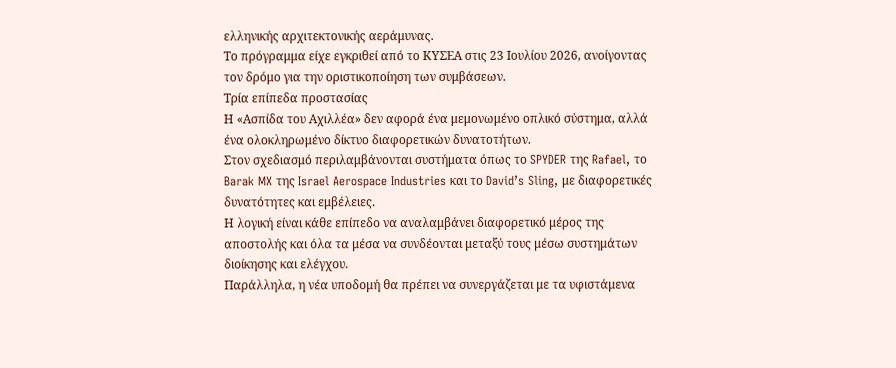ελληνικής αρχιτεκτονικής αεράμυνας.
Το πρόγραμμα είχε εγκριθεί από το ΚΥΣΕΑ στις 23 Ιουλίου 2026, ανοίγοντας τον δρόμο για την οριστικοποίηση των συμβάσεων.
Τρία επίπεδα προστασίας
Η «Ασπίδα του Αχιλλέα» δεν αφορά ένα μεμονωμένο οπλικό σύστημα, αλλά ένα ολοκληρωμένο δίκτυο διαφορετικών δυνατοτήτων.
Στον σχεδιασμό περιλαμβάνονται συστήματα όπως το SPYDER της Rafael, το Barak MX της Israel Aerospace Industries και το David’s Sling, με διαφορετικές δυνατότητες και εμβέλειες.
Η λογική είναι κάθε επίπεδο να αναλαμβάνει διαφορετικό μέρος της αποστολής και όλα τα μέσα να συνδέονται μεταξύ τους μέσω συστημάτων διοίκησης και ελέγχου.
Παράλληλα, η νέα υποδομή θα πρέπει να συνεργάζεται με τα υφιστάμενα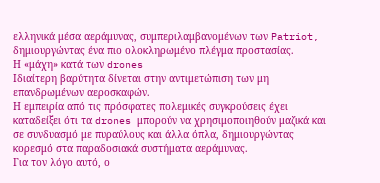ελληνικά μέσα αεράμυνας, συμπεριλαμβανομένων των Patriot, δημιουργώντας ένα πιο ολοκληρωμένο πλέγμα προστασίας.
Η «μάχη» κατά των drones
Ιδιαίτερη βαρύτητα δίνεται στην αντιμετώπιση των μη επανδρωμένων αεροσκαφών.
Η εμπειρία από τις πρόσφατες πολεμικές συγκρούσεις έχει καταδείξει ότι τα drones μπορούν να χρησιμοποιηθούν μαζικά και σε συνδυασμό με πυραύλους και άλλα όπλα, δημιουργώντας κορεσμό στα παραδοσιακά συστήματα αεράμυνας.
Για τον λόγο αυτό, ο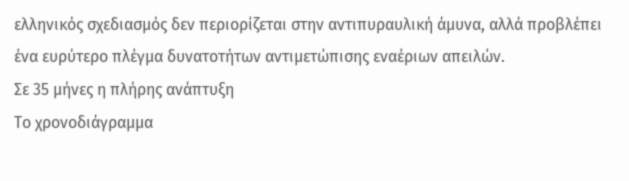ελληνικός σχεδιασμός δεν περιορίζεται στην αντιπυραυλική άμυνα, αλλά προβλέπει ένα ευρύτερο πλέγμα δυνατοτήτων αντιμετώπισης εναέριων απειλών.
Σε 35 μήνες η πλήρης ανάπτυξη
Το χρονοδιάγραμμα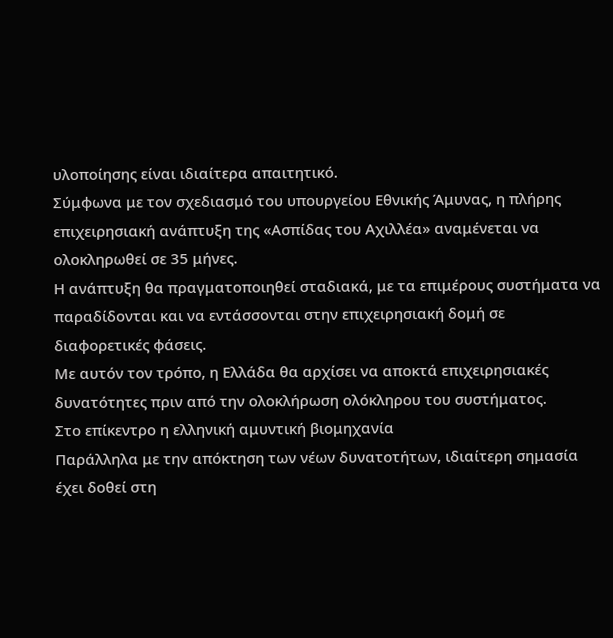υλοποίησης είναι ιδιαίτερα απαιτητικό.
Σύμφωνα με τον σχεδιασμό του υπουργείου Εθνικής Άμυνας, η πλήρης επιχειρησιακή ανάπτυξη της «Ασπίδας του Αχιλλέα» αναμένεται να ολοκληρωθεί σε 35 μήνες.
Η ανάπτυξη θα πραγματοποιηθεί σταδιακά, με τα επιμέρους συστήματα να παραδίδονται και να εντάσσονται στην επιχειρησιακή δομή σε διαφορετικές φάσεις.
Με αυτόν τον τρόπο, η Ελλάδα θα αρχίσει να αποκτά επιχειρησιακές δυνατότητες πριν από την ολοκλήρωση ολόκληρου του συστήματος.
Στο επίκεντρο η ελληνική αμυντική βιομηχανία
Παράλληλα με την απόκτηση των νέων δυνατοτήτων, ιδιαίτερη σημασία έχει δοθεί στη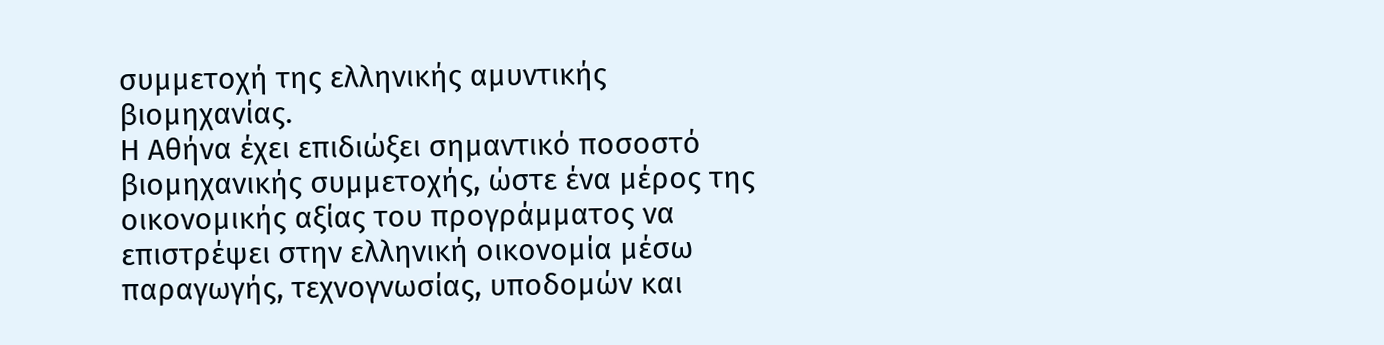συμμετοχή της ελληνικής αμυντικής βιομηχανίας.
Η Αθήνα έχει επιδιώξει σημαντικό ποσοστό βιομηχανικής συμμετοχής, ώστε ένα μέρος της οικονομικής αξίας του προγράμματος να επιστρέψει στην ελληνική οικονομία μέσω παραγωγής, τεχνογνωσίας, υποδομών και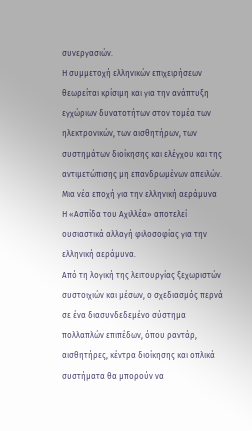συνεργασιών.
Η συμμετοχή ελληνικών επιχειρήσεων θεωρείται κρίσιμη και για την ανάπτυξη εγχώριων δυνατοτήτων στον τομέα των ηλεκτρονικών, των αισθητήρων, των συστημάτων διοίκησης και ελέγχου και της αντιμετώπισης μη επανδρωμένων απειλών.
Μια νέα εποχή για την ελληνική αεράμυνα
Η «Ασπίδα του Αχιλλέα» αποτελεί ουσιαστικά αλλαγή φιλοσοφίας για την ελληνική αεράμυνα.
Από τη λογική της λειτουργίας ξεχωριστών συστοιχιών και μέσων, ο σχεδιασμός περνά σε ένα διασυνδεδεμένο σύστημα πολλαπλών επιπέδων, όπου ραντάρ, αισθητήρες, κέντρα διοίκησης και οπλικά συστήματα θα μπορούν να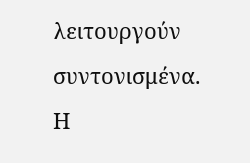λειτουργούν συντονισμένα.
Η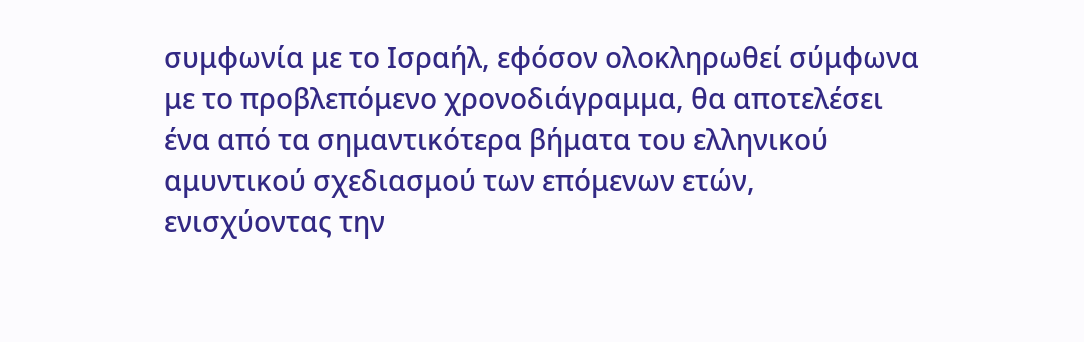συμφωνία με το Ισραήλ, εφόσον ολοκληρωθεί σύμφωνα με το προβλεπόμενο χρονοδιάγραμμα, θα αποτελέσει ένα από τα σημαντικότερα βήματα του ελληνικού αμυντικού σχεδιασμού των επόμενων ετών, ενισχύοντας την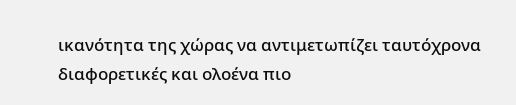ικανότητα της χώρας να αντιμετωπίζει ταυτόχρονα διαφορετικές και ολοένα πιο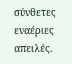σύνθετες εναέριες απειλές.